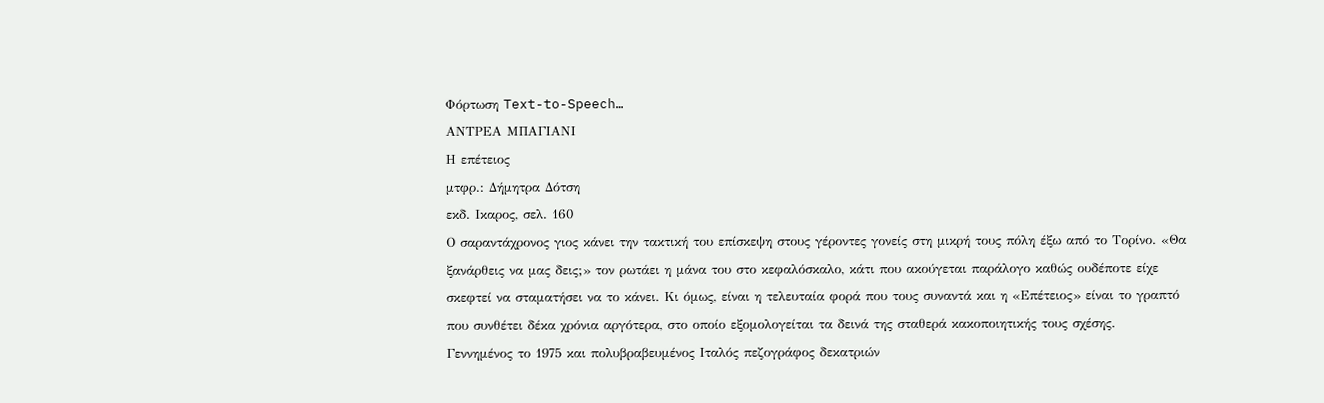Φόρτωση Text-to-Speech…
ΑΝΤΡΕΑ ΜΠΑΓΙΑΝΙ
Η επέτειος
μτφρ.: Δήμητρα Δότση
εκδ. Ικαρος, σελ. 160
Ο σαραντάχρονος γιος κάνει την τακτική του επίσκεψη στους γέροντες γονείς στη μικρή τους πόλη έξω από το Τορίνο. «Θα ξανάρθεις να μας δεις;» τον ρωτάει η μάνα του στο κεφαλόσκαλο, κάτι που ακούγεται παράλογο καθώς ουδέποτε είχε σκεφτεί να σταματήσει να το κάνει. Κι όμως, είναι η τελευταία φορά που τους συναντά και η «Επέτειος» είναι το γραπτό που συνθέτει δέκα χρόνια αργότερα, στο οποίο εξομολογείται τα δεινά της σταθερά κακοποιητικής τους σχέσης.
Γεννημένος το 1975 και πολυβραβευμένος Ιταλός πεζογράφος δεκατριών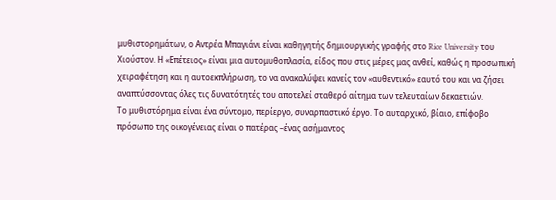μυθιστορημάτων, ο Αντρέα Μπαγιάνι είναι καθηγητής δημιουργικής γραφής στο Rice University του Χιούστον. Η «Επέτειος» είναι μια αυτομυθοπλασία, είδος που στις μέρες μας ανθεί, καθώς η προσωπική χειραφέτηση και η αυτοεκπλήρωση, το να ανακαλύψει κανείς τον «αυθεντικό» εαυτό του και να ζήσει αναπτύσσοντας όλες τις δυνατότητές του αποτελεί σταθερό αίτημα των τελευταίων δεκαετιών.
Το μυθιστόρημα είναι ένα σύντομο, περίεργο, συναρπαστικό έργο. Το αυταρχικό, βίαιο, επίφοβο πρόσωπο της οικογένειας είναι ο πατέρας –ένας ασήμαντος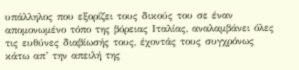υπάλληλος που εξορίζει τους δικούς του σε έναν απομονωμένο τόπο της βόρειας Ιταλίας, αναλαμβάνει όλες τις ευθύνες διαβίωσής τους, έχοντάς τους συγχρόνως κάτω απ’ την απειλή της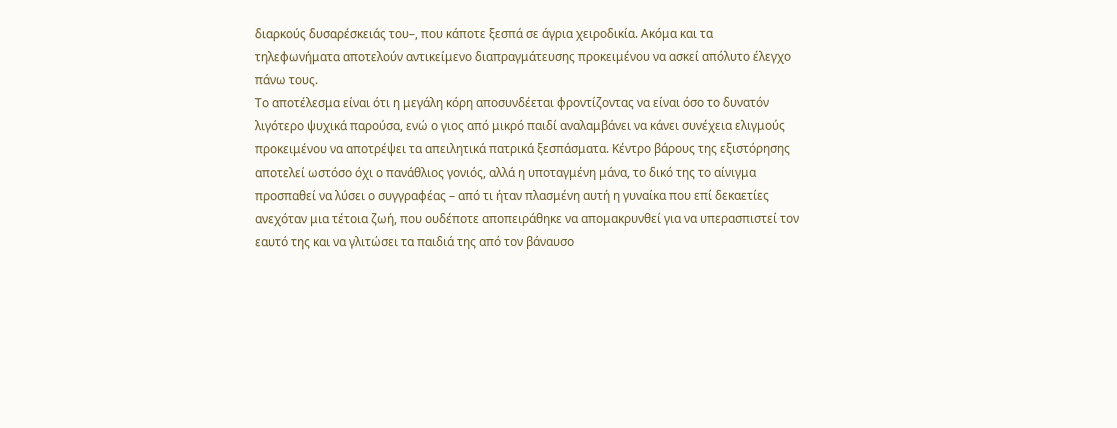διαρκούς δυσαρέσκειάς του–, που κάποτε ξεσπά σε άγρια χειροδικία. Ακόμα και τα τηλεφωνήματα αποτελούν αντικείμενο διαπραγμάτευσης προκειμένου να ασκεί απόλυτο έλεγχο πάνω τους.
Το αποτέλεσμα είναι ότι η μεγάλη κόρη αποσυνδέεται φροντίζοντας να είναι όσο το δυνατόν λιγότερο ψυχικά παρούσα, ενώ ο γιος από μικρό παιδί αναλαμβάνει να κάνει συνέχεια ελιγμούς προκειμένου να αποτρέψει τα απειλητικά πατρικά ξεσπάσματα. Κέντρο βάρους της εξιστόρησης αποτελεί ωστόσο όχι ο πανάθλιος γονιός, αλλά η υποταγμένη μάνα, το δικό της το αίνιγμα προσπαθεί να λύσει ο συγγραφέας – από τι ήταν πλασμένη αυτή η γυναίκα που επί δεκαετίες ανεχόταν μια τέτοια ζωή, που ουδέποτε αποπειράθηκε να απομακρυνθεί για να υπερασπιστεί τον εαυτό της και να γλιτώσει τα παιδιά της από τον βάναυσο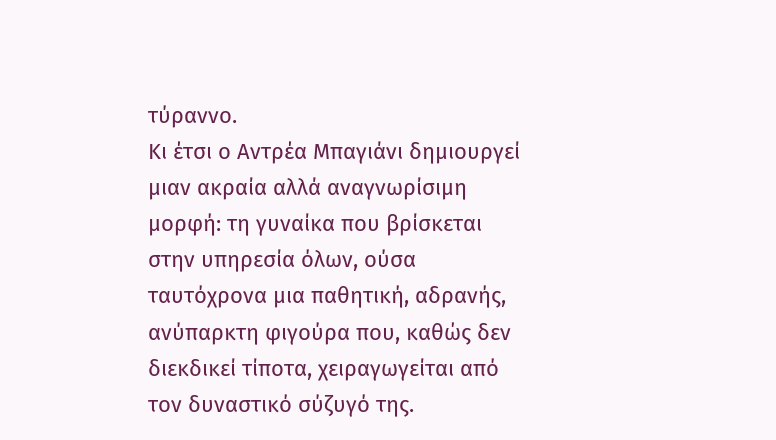τύραννο.
Κι έτσι ο Αντρέα Μπαγιάνι δημιουργεί μιαν ακραία αλλά αναγνωρίσιμη μορφή: τη γυναίκα που βρίσκεται στην υπηρεσία όλων, ούσα ταυτόχρονα μια παθητική, αδρανής, ανύπαρκτη φιγούρα που, καθώς δεν διεκδικεί τίποτα, χειραγωγείται από τον δυναστικό σύζυγό της.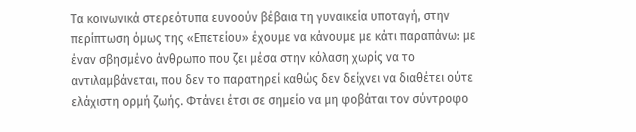Τα κοινωνικά στερεότυπα ευνοούν βέβαια τη γυναικεία υποταγή, στην περίπτωση όμως της «Επετείου» έχουμε να κάνουμε με κάτι παραπάνω: με έναν σβησμένο άνθρωπο που ζει μέσα στην κόλαση χωρίς να το αντιλαμβάνεται, που δεν το παρατηρεί καθώς δεν δείχνει να διαθέτει ούτε ελάχιστη ορμή ζωής. Φτάνει έτσι σε σημείο να μη φοβάται τον σύντροφο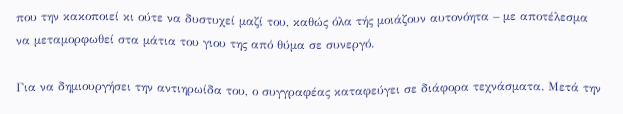που την κακοποιεί κι ούτε να δυστυχεί μαζί του, καθώς όλα τής μοιάζουν αυτονόητα – με αποτέλεσμα να μεταμορφωθεί στα μάτια του γιου της από θύμα σε συνεργό.

Για να δημιουργήσει την αντιηρωίδα του, ο συγγραφέας καταφεύγει σε διάφορα τεχνάσματα. Μετά την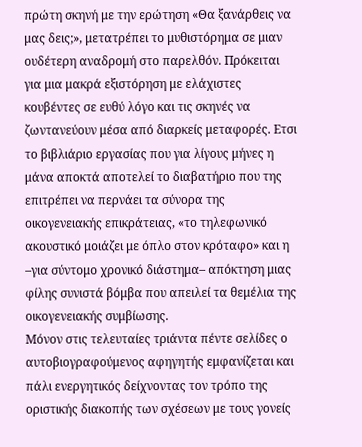πρώτη σκηνή με την ερώτηση «Θα ξανάρθεις να μας δεις;», μετατρέπει το μυθιστόρημα σε μιαν ουδέτερη αναδρομή στο παρελθόν. Πρόκειται για μια μακρά εξιστόρηση με ελάχιστες κουβέντες σε ευθύ λόγο και τις σκηνές να ζωντανεύουν μέσα από διαρκείς μεταφορές. Ετσι το βιβλιάριο εργασίας που για λίγους μήνες η μάνα αποκτά αποτελεί το διαβατήριο που της επιτρέπει να περνάει τα σύνορα της οικογενειακής επικράτειας, «το τηλεφωνικό ακουστικό μοιάζει με όπλο στον κρόταφο» και η –για σύντομο χρονικό διάστημα– απόκτηση μιας φίλης συνιστά βόμβα που απειλεί τα θεμέλια της οικογενειακής συμβίωσης.
Μόνον στις τελευταίες τριάντα πέντε σελίδες ο αυτοβιογραφούμενος αφηγητής εμφανίζεται και πάλι ενεργητικός δείχνοντας τον τρόπο της οριστικής διακοπής των σχέσεων με τους γονείς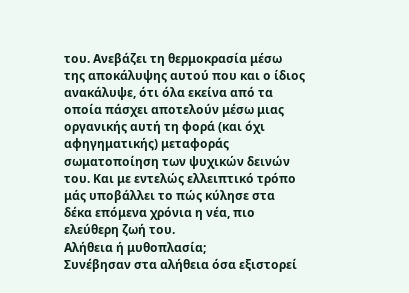του. Ανεβάζει τη θερμοκρασία μέσω της αποκάλυψης αυτού που και ο ίδιος ανακάλυψε, ότι όλα εκείνα από τα οποία πάσχει αποτελούν μέσω μιας οργανικής αυτή τη φορά (και όχι αφηγηματικής) μεταφοράς σωματοποίηση των ψυχικών δεινών του. Και με εντελώς ελλειπτικό τρόπο μάς υποβάλλει το πώς κύλησε στα δέκα επόμενα χρόνια η νέα, πιο ελεύθερη ζωή του.
Αλήθεια ή μυθοπλασία;
Συνέβησαν στα αλήθεια όσα εξιστορεί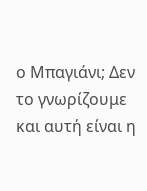ο Μπαγιάνι; Δεν το γνωρίζουμε και αυτή είναι η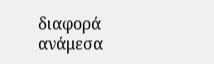διαφορά ανάμεσα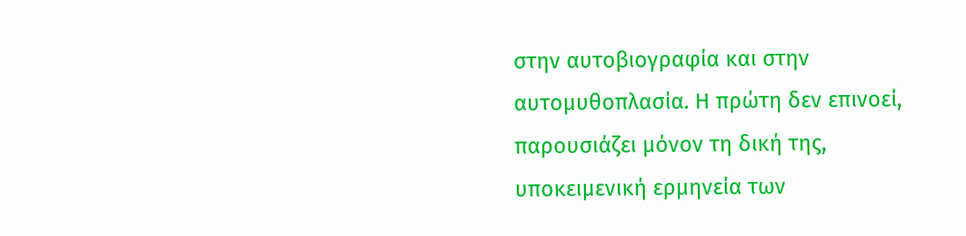στην αυτοβιογραφία και στην αυτομυθοπλασία. Η πρώτη δεν επινοεί, παρουσιάζει μόνον τη δική της, υποκειμενική ερμηνεία των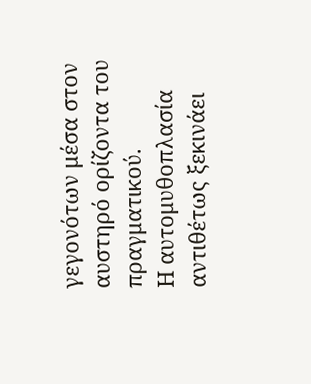γεγονότων μέσα στον αυστηρό ορίζοντα του πραγματικού.
Η αυτομυθοπλασία αντιθέτως ξεκινάει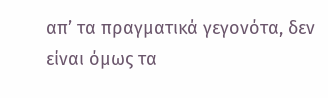απ’ τα πραγματικά γεγονότα, δεν είναι όμως τα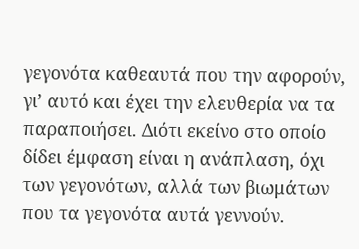γεγονότα καθεαυτά που την αφορούν, γι’ αυτό και έχει την ελευθερία να τα παραποιήσει. Διότι εκείνο στο οποίο δίδει έμφαση είναι η ανάπλαση, όχι των γεγονότων, αλλά των βιωμάτων που τα γεγονότα αυτά γεννούν.